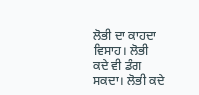ਲੋਭੀ ਦਾ ਕਾਹਦਾ ਵਿਸਾਹ। ਲੋਭੀ
ਕਦੇ ਵੀ ਡੰਗ ਸਕਦਾ। ਲੋਭੀ ਕਦੇ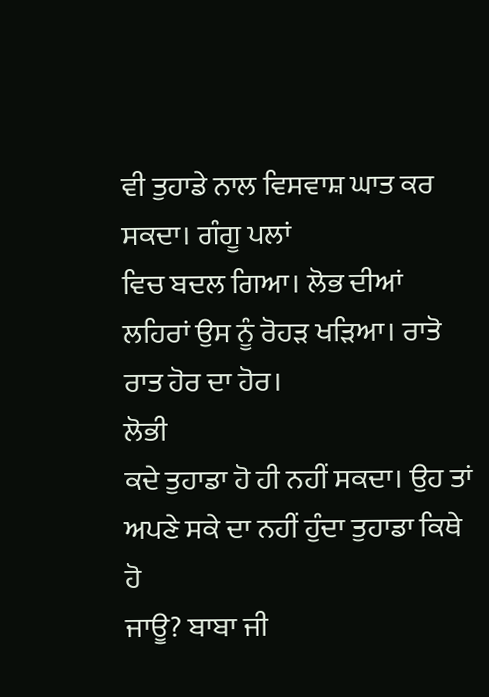ਵੀ ਤੁਹਾਡੇ ਨਾਲ ਵਿਸਵਾਸ਼ ਘਾਤ ਕਰ ਸਕਦਾ। ਗੰਗੂ ਪਲਾਂ
ਵਿਚ ਬਦਲ ਗਿਆ। ਲੋਭ ਦੀਆਂ ਲਹਿਰਾਂ ਉਸ ਨੂੰ ਰੋਹੜ ਖੜਿਆ। ਰਾਤੋ ਰਾਤ ਹੋਰ ਦਾ ਹੋਰ।
ਲੋਭੀ
ਕਦੇ ਤੁਹਾਡਾ ਹੋ ਹੀ ਨਹੀਂ ਸਕਦਾ। ਉਹ ਤਾਂ ਅਪਣੇ ਸਕੇ ਦਾ ਨਹੀਂ ਹੁੰਦਾ ਤੁਹਾਡਾ ਕਿਥੇ ਹੋ
ਜਾਊ? ਬਾਬਾ ਜੀ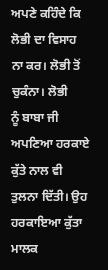ਅਪਣੇ ਕਹਿੰਦੇ ਕਿ ਲੋਭੀ ਦਾ ਵਿਸਾਹ ਨਾ ਕਰ। ਲੋਭੀ ਤੋਂ ਚੁਕੰਨਾ। ਲੋਭੀ
ਨੂੰ ਬਾਬਾ ਜੀ ਅਪਣਿਆ ਹਰਕਾਏ ਕੁੱਤੇ ਨਾਲ ਵੀ ਤੁਲਨਾ ਦਿੱਤੀ। ਉਹ ਹਰਕਾਇਆ ਕੁੱਤਾ ਮਾਲਕ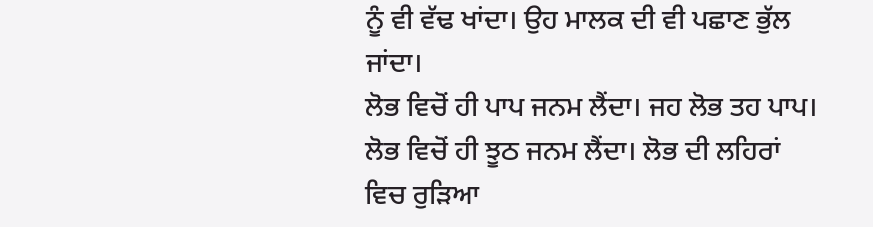ਨੂੰ ਵੀ ਵੱਢ ਖਾਂਦਾ। ਉਹ ਮਾਲਕ ਦੀ ਵੀ ਪਛਾਣ ਭੁੱਲ ਜਾਂਦਾ।
ਲੋਭ ਵਿਚੋਂ ਹੀ ਪਾਪ ਜਨਮ ਲੈਂਦਾ। ਜਹ ਲੋਭ ਤਹ ਪਾਪ।
ਲੋਭ ਵਿਚੋਂ ਹੀ ਝੂਠ ਜਨਮ ਲੈਂਦਾ। ਲੋਭ ਦੀ ਲਹਿਰਾਂ ਵਿਚ ਰੁੜਿਆ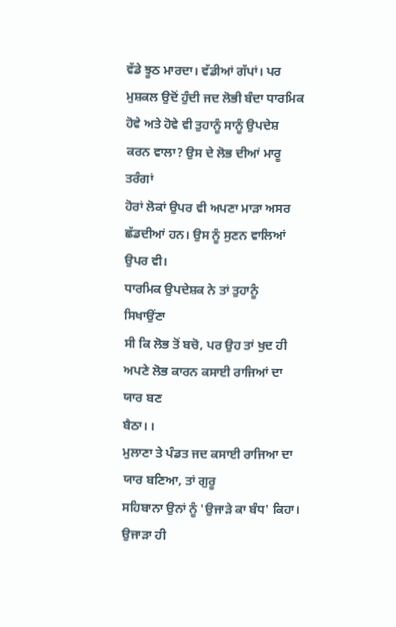ਵੱਡੇ ਝੂਠ ਮਾਰਦਾ। ਵੱਡੀਆਂ ਗੱਪਾਂ। ਪਰ ਮੁਸ਼ਕਲ ਉਦੋਂ ਹੁੰਦੀ ਜਦ ਲੋਭੀ ਬੰਦਾ ਧਾਰਮਿਕ
ਹੋਵੇ ਅਤੇ ਹੋਵੇ ਵੀ ਤੁਹਾਨੂੰ ਸਾਨੂੰ ਉਪਦੇਸ਼ ਕਰਨ ਵਾਲਾ? ਉਸ ਦੇ ਲੋਭ ਦੀਆਂ ਮਾਰੂ ਤਰੰਗਾਂ
ਹੋਰਾਂ ਲੋਕਾਂ ਉਪਰ ਵੀ ਅਪਣਾ ਮਾੜਾ ਅਸਰ ਛੱਡਦੀਆਂ ਹਨ। ਉਸ ਨੂੰ ਸੁਣਨ ਵਾਲਿਆਂ ਉਪਰ ਵੀ।
ਧਾਰਮਿਕ ਉਪਦੇਸ਼ਕ ਨੇ ਤਾਂ ਤੁਹਾਨੂੰ ਸਿਖਾਉਂਣਾ
ਸੀ ਕਿ ਲੋਭ ਤੋਂ ਬਚੋ, ਪਰ ਉਹ ਤਾਂ ਖੁਦ ਹੀ ਅਪਣੇ ਲੋਭ ਕਾਰਨ ਕਸਾਈ ਰਾਜਿਆਂ ਦਾ ਯਾਰ ਬਣ
ਬੈਠਾ। ।
ਮੁਲਾਣਾ ਤੇ ਪੰਡਤ ਜਦ ਕਸਾਈ ਰਾਜਿਆ ਦਾ ਯਾਰ ਬਣਿਆ, ਤਾਂ ਗੁਰੂ
ਸਹਿਬਾਨਾ ਉਨਾਂ ਨੂੰ 'ਉਜਾੜੇ ਕਾ ਬੰਧ' ਕਿਹਾ। ਉਜਾੜਾ ਹੀ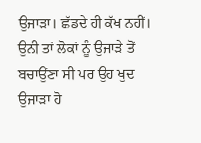ਉਜਾੜਾ। ਛੱਡਦੇ ਹੀ ਕੱਖ ਨਹੀਂ।
ਉਨੀ ਤਾਂ ਲੋਕਾਂ ਨੂੰ ਉਜਾੜੇ ਤੋਂ ਬਚਾਉਂਣਾ ਸੀ ਪਰ ਉਹ ਖੁਦ ਉਜਾੜਾ ਹੋ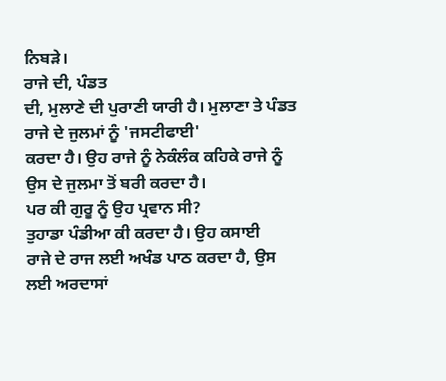ਨਿਬੜੇ।
ਰਾਜੇ ਦੀ, ਪੰਡਤ
ਦੀ, ਮੁਲਾਣੇ ਦੀ ਪੁਰਾਣੀ ਯਾਰੀ ਹੈ। ਮੁਲਾਣਾ ਤੇ ਪੰਡਤ ਰਾਜੇ ਦੇ ਜੁਲਮਾਂ ਨੂੰ 'ਜਸਟੀਫਾਈ'
ਕਰਦਾ ਹੈ। ਉਹ ਰਾਜੇ ਨੂੰ ਨੇਕੰਲੰਕ ਕਹਿਕੇ ਰਾਜੇ ਨੂੰ ਉਸ ਦੇ ਜੁਲਮਾ ਤੋਂ ਬਰੀ ਕਰਦਾ ਹੈ।
ਪਰ ਕੀ ਗੁਰੂ ਨੂੰ ਉਹ ਪ੍ਰਵਾਨ ਸੀ?
ਤੁਹਾਡਾ ਪੰਡੀਆ ਕੀ ਕਰਦਾ ਹੈ। ਉਹ ਕਸਾਈ
ਰਾਜੇ ਦੇ ਰਾਜ ਲਈ ਅਖੰਡ ਪਾਠ ਕਰਦਾ ਹੈ, ਉਸ ਲਈ ਅਰਦਾਸਾਂ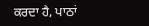ਕਰਦਾ ਹੈ, ਪਾਠਾਂ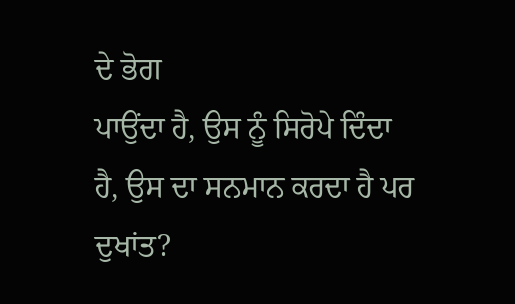ਦੇ ਭੋਗ
ਪਾਉਂਦਾ ਹੈ, ਉਸ ਨੂੰ ਸਿਰੋਪੇ ਦਿੰਦਾ ਹੈ, ਉਸ ਦਾ ਸਨਮਾਨ ਕਰਦਾ ਹੈ ਪਰ ਦੁਖਾਂਤ?